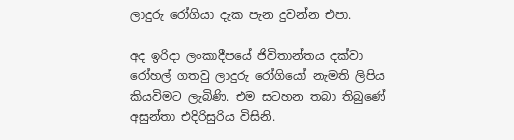ලාදුරු රෝගියා දැක පැන දුවන්න එපා.

අද ඉරිදා ලංකාදීපයේ ජිවිතාන්තය දක්වා රෝහල් ගතවු ලාදුරු රෝගියෝ නැමති ලිපිය කියවිමට ලැබිණි. එම සටහන තබා තිබුණේ අසුන්තා එදිරිසුරිය විසිනි.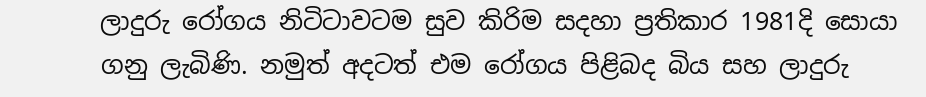ලාදුරු රෝගය නිටිටාවටම සුව කිරිම සදහා ප්‍රතිකාර 1981දි සොයා ගනු ලැබිණි. නමුත් අදටත් එම රෝගය පිළිබද බිය සහ ලාදුරු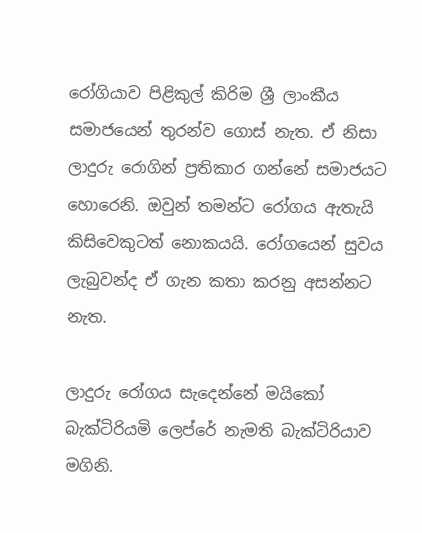රෝගියාව පිළිකුල් කිරිම ශ්‍රී ලාංකීය සමාජයෙන් තුරන්ව ගොස් නැත. ඒ නිසා ලාදුරු රොගින් ප්‍රතිකාර ගන්නේ සමාජයට හොරෙනි. ඔවුන් තමන්ට රෝගය ඇතැයි කිසිවෙකුටත් නොකයයි. රෝගයෙන් සුවය ලැබුවන්ද ඒ ගැන කතා කරනු අසන්නට නැත.

ලාදුරු රෝගය සැදෙන්නේ මයිකෝ බැක්ටිරියමි ලෙප්රේ නැමති බැක්ටිරියාව මගිනි.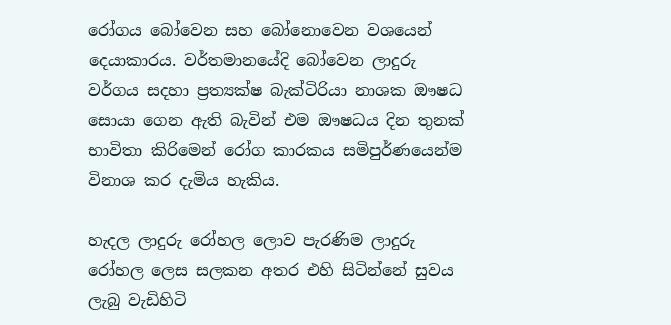රෝගය බෝවෙන සහ බෝනොවෙන වශයෙන් දෙයාකාරය. වර්තමානයේදි බෝවෙන ලාදුරු වර්ගය සදහා ප්‍රත්‍යක්ෂ බැක්ටිරියා නාශක ඖෂධ සොයා ගෙන ඇති බැවින් එම ඖෂධය දින තුනක් භාවිතා කිරිමෙන් රෝග කාරකය සමිපුර්ණයෙන්ම විනාශ කර දැමිය හැකිය.

හැදල ලාදුරු රෝහල ලොව පැරණිම ලාදුරු රෝහල ලෙස සලකන අතර එහි සිටින්නේ සුවය ලැබු වැඩිහිටි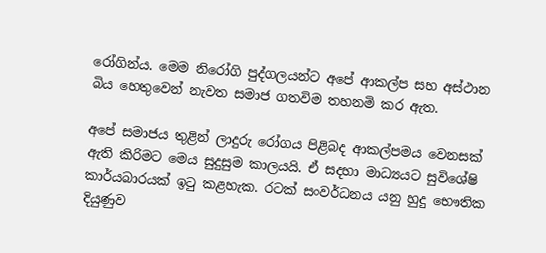රෝගින්ය. මෙම නිරෝගි පුද්ගලයන්ට අපේ ආකල්ප සහ අස්ථාන බිය හෙතුවෙන් නැවත සමාජ ගතවිම තහනමි කර ඇත.

අපේ සමාජය තුළින් ලාදුරු රෝගය පිළිබද ආකල්පමය වෙනසක් ඇති කිරිමට මෙය සුදුසුම කාලයයි. ඒ සදහා මාධ්‍යයට සුවිශේෂි කාර්යබාරයක් ඉටු කළහැක. රටක් සංවර්ධනය යනු හුදු භෞතික දියුණුව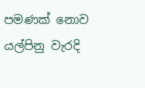පමණක් නොව යල්පිනු වැරදි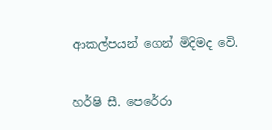ආකල්පයන් ගෙන් මිදිමද වෙි.


හර්ෂි සී. පෙරේරා